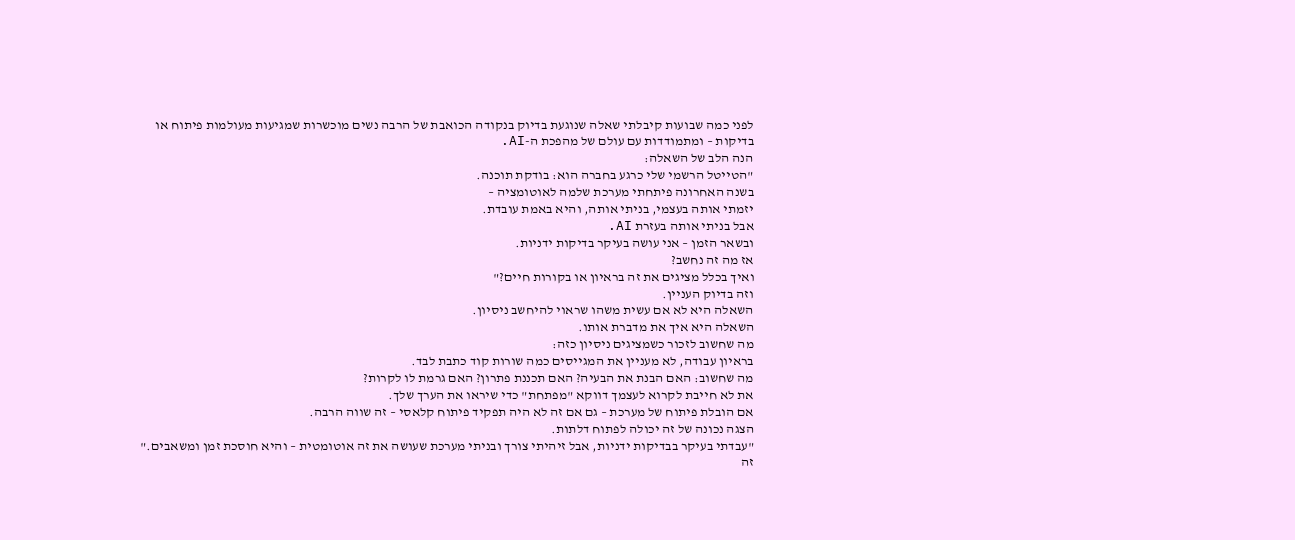לפני כמה שבועות קיבלתי שאלה שנוגעת בדיוק בנקודה הכואבת של הרבה נשים מוכשרות שמגיעות מעולמות פיתוח או בדיקות – ומתמודדות עם עולם של מהפכת ה-AI.
הנה הלב של השאלה:
"הטייטל הרשמי שלי כרגע בחברה הוא: בודקת תוכנה.
בשנה האחרונה פיתחתי מערכת שלמה לאוטומציה –
יזמתי אותה בעצמי, בניתי אותה, והיא באמת עובדת.
אבל בניתי אותה בעזרת AI.
ובשאר הזמן – אני עושה בעיקר בדיקות ידניות.
אז מה זה נחשב?
ואיך בכלל מציגים את זה בראיון או בקורות חיים?"
וזה בדיוק העניין.
השאלה היא לא אם עשית משהו שראוי להיחשב ניסיון.
השאלה היא איך את מדברת אותו.
מה שחשוב לזכור כשמציגים ניסיון כזה:
בראיון עבודה, לא מעניין את המגייסים כמה שורות קוד כתבת לבד.
מה שחשוב: האם הבנת את הבעיה? האם תכננת פתרון? האם גרמת לו לקרות?
את לא חייבת לקרוא לעצמך דווקא "מפתחת" כדי שיראו את הערך שלך.
אם הובלת פיתוח של מערכת – גם אם זה לא היה תפקיד פיתוח קלאסי – זה שווה הרבה.
הצגה נכונה של זה יכולה לפתוח דלתות.
"עבדתי בעיקר בבדיקות ידניות, אבל זיהיתי צורך ובניתי מערכת שעושה את זה אוטומטית – והיא חוסכת זמן ומשאבים."
זה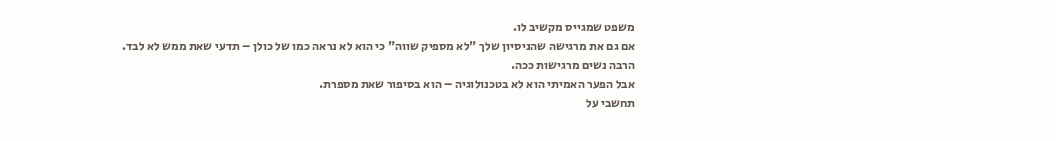משפט שמגייס מקשיב לו.
אם גם את מרגישה שהניסיון שלך "לא מספיק שווה" כי הוא לא נראה כמו של כולן – תדעי שאת ממש לא לבד.
הרבה נשים מרגישות ככה.
אבל הפער האמיתי הוא לא בטכנולוגיה – הוא בסיפור שאת מספרת.
תחשבי על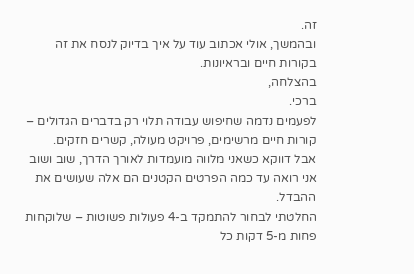זה.
ובהמשך, אולי אכתוב עוד על איך בדיוק לנסח את זה בקורות חיים ובראיונות.
בהצלחה,
ברכי.
לפעמים נדמה שחיפוש עבודה תלוי רק בדברים הגדולים – קורות חיים מרשימים, פרויקט מעולה, קשרים חזקים.
אבל דווקא כשאני מלווה מועמדות לאורך הדרך, שוב ושוב אני רואה עד כמה הפרטים הקטנים הם אלה שעושים את ההבדל.
החלטתי לבחור להתמקד ב-4 פעולות פשוטות – שלוקחות פחות מ-5 דקות כל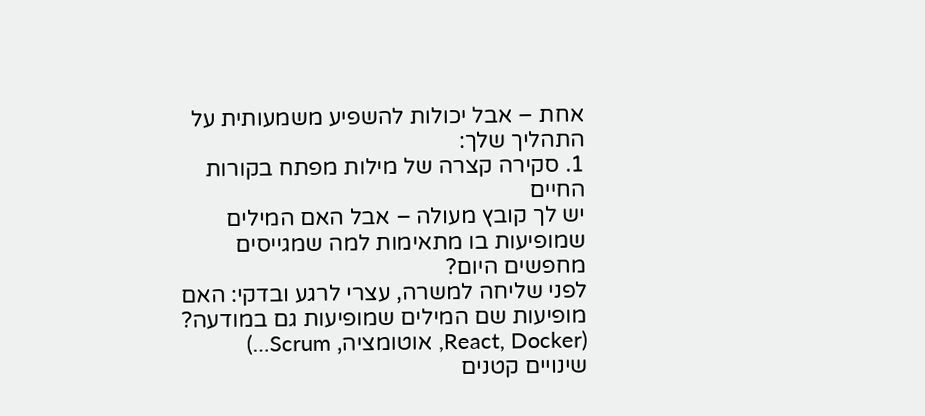אחת – אבל יכולות להשפיע משמעותית על התהליך שלך:
1. סקירה קצרה של מילות מפתח בקורות החיים
יש לך קובץ מעולה – אבל האם המילים שמופיעות בו מתאימות למה שמגייסים מחפשים היום?
לפני שליחה למשרה, עצרי לרגע ובדקי: האם מופיעות שם המילים שמופיעות גם במודעה?
(React, Docker, אוטומציה, Scrum…)
שינויים קטנים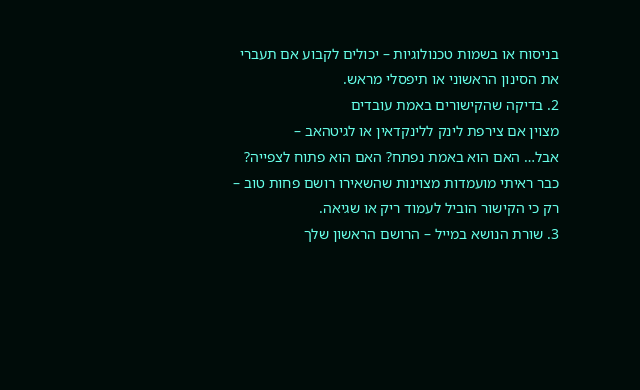בניסוח או בשמות טכנולוגיות – יכולים לקבוע אם תעברי את הסינון הראשוני או תיפסלי מראש.
2. בדיקה שהקישורים באמת עובדים
מצוין אם צירפת לינק ללינקדאין או לגיטהאב –
אבל… האם הוא באמת נפתח? האם הוא פתוח לצפייה?
כבר ראיתי מועמדות מצוינות שהשאירו רושם פחות טוב – רק כי הקישור הוביל לעמוד ריק או שגיאה.
3. שורת הנושא במייל – הרושם הראשון שלך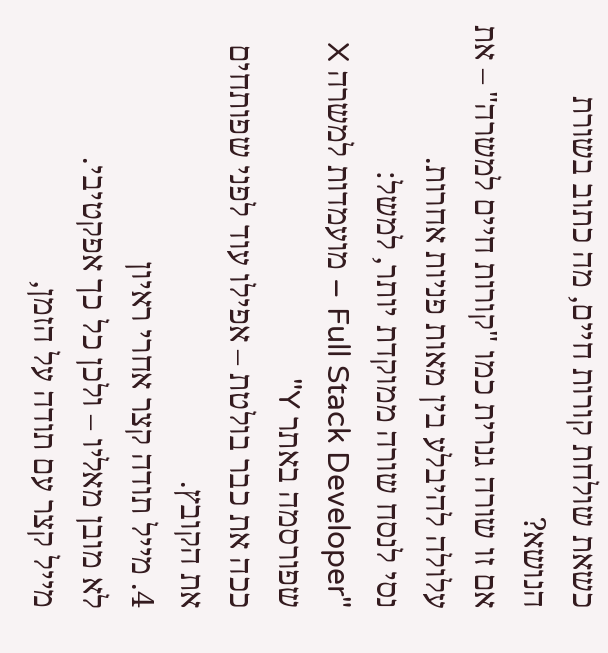כשאת שולחת קורות חיים, מה כתוב בשורת הנושא?
אם זו שורה גנרית כמו "קורות חיים למשרה" – את עלולה להיבלע בין מאות פניות אחרות.
נסי לנסח שורה ממוקדת יותר, למשל:
"Full Stack Developer – מועמדות למשרה X שפורסמה באתר Y"
ככה את כבר בולטת – אפילו עוד לפני שפותחים את הקובץ.
4. מייל תודה קצר אחרי ראיון
לא מובן מאליו – ולכן כל כך אפקטיבי.
מייל קצר עם תודה על הזמן,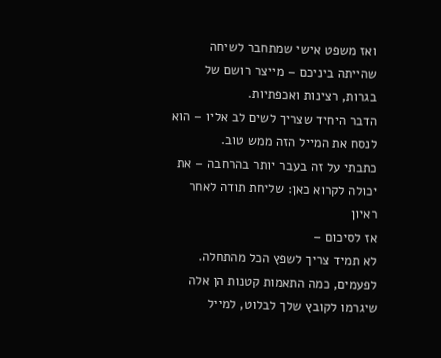ואז משפט אישי שמתחבר לשיחה שהייתה ביניכם – מייצר רושם של בגרות, רצינות ואכפתיות.
הדבר היחיד שצריך לשים לב אליו – הוא לנסח את המייל הזה ממש טוב.
כתבתי על זה בעבר יותר בהרחבה – את יכולה לקרוא כאן: שליחת תודה לאחר ראיון
אז לסיכום –
לא תמיד צריך לשפץ הכל מהתחלה.
לפעמים, כמה התאמות קטנות הן אלה שיגרמו לקובץ שלך לבלוט, למייל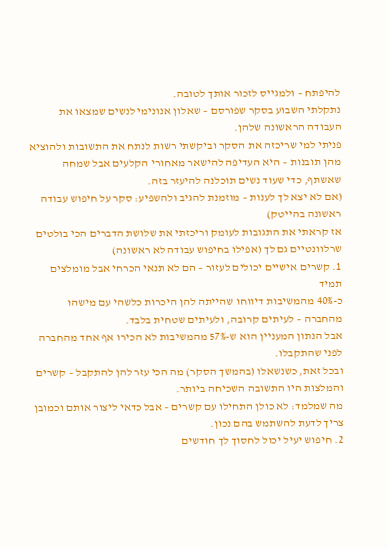להיפתח – ולמגייס לזכור אותך לטובה.
נתקלתי השבוע בסקר שפורסם – שאלון אנונימי לנשים שמצאו את העבודה הראשונה שלהן.
פניתי למי שריכזה את הסקר וביקשתי רשות לנתח את התשובות ולהוציא מהן תובנות – היא העדיפה להישאר מאחורי הקלעים אבל שמחה שאשתף, כדי שעוד נשים תוכלנה להיעזר בזה.
(אם לא יצא לך לענות – מוזמנת להגיב ולהשפיע: סקר על חיפוש עבודה ראשונה בהייטק)
אז קראתי את התגובות לעומק וריכזתי את שלושת הדברים הכי בולטים שרלוונטיים גם לך (אפילו בחיפוש עבודה לא ראשונה)
1. קשרים אישיים יכולים לעזור – הם לא תנאי הכרחי אבל מומלצים תמיד
כ-40% מהמשיבות דיווחו שהייתה להן היכרות כלשהי עם מישהו מהחברה – לעיתים קרובה, ולעיתים שטחית בלבד.
אבל הנתון המעניין הוא ש-57% מהמשיבות לא הכירו אף אחד מהחברה לפני שהתקבלו.
ובכל זאת, כשנשאלו (בהמשך הסקר) מה הכי עזר להן להתקבל – קשרים והמלצות היו התשובה השכיחה ביותר.
מה שמלמד: לא כולן התחילו עם קשרים – אבל כדאי ליצור אותם וכמובן צריך לדעת להשתמש בהם נכון.
2. חיפוש יעיל יכול לחסוך לך חודשים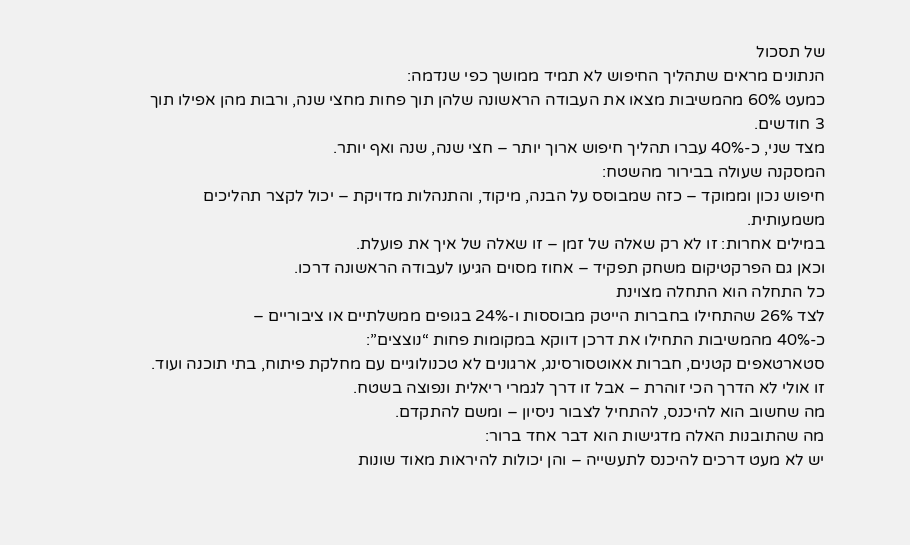של תסכול
הנתונים מראים שתהליך החיפוש לא תמיד ממושך כפי שנדמה:
כמעט 60% מהמשיבות מצאו את העבודה הראשונה שלהן תוך פחות מחצי שנה, ורבות מהן אפילו תוך 3 חודשים.
מצד שני, כ-40% עברו תהליך חיפוש ארוך יותר – חצי שנה, שנה ואף יותר.
המסקנה שעולה בבירור מהשטח:
חיפוש נכון וממוקד – כזה שמבוסס על הבנה, מיקוד, והתנהלות מדויקת – יכול לקצר תהליכים משמעותית.
במילים אחרות: זו לא רק שאלה של זמן – זו שאלה של איך את פועלת.
וכאן גם הפרקטיקום משחק תפקיד – אחוז מסוים הגיעו לעבודה הראשונה דרכו.
כל התחלה הוא התחלה מצוינת
לצד 26% שהתחילו בחברות הייטק מבוססות ו-24% בגופים ממשלתיים או ציבוריים –
כ-40% מהמשיבות התחילו את דרכן דווקא במקומות פחות “נוצצים”:
סטארטאפים קטנים, חברות אאוטסורסינג, ארגונים לא טכנולוגיים עם מחלקת פיתוח, בתי תוכנה ועוד.
זו אולי לא הדרך הכי זוהרת – אבל זו דרך לגמרי ריאלית ונפוצה בשטח.
מה שחשוב הוא להיכנס, להתחיל לצבור ניסיון – ומשם להתקדם.
מה שהתובנות האלה מדגישות הוא דבר אחד ברור:
יש לא מעט דרכים להיכנס לתעשייה – והן יכולות להיראות מאוד שונות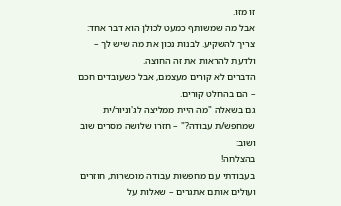זו מזו.
אבל מה שמשותף כמעט לכולן הוא דבר אחד:
צריך להשקיע. לבנות נכון את מה שיש לך – ולדעת להראות את זה החוצה.
הדברים לא קורים מעצמם, אבל כשעובדים חכם – הם בהחלט קורים.
גם בשאלה "מה היית ממליצה לג'וניור/ית שמחפש/ת עבודה?" – חזרו שלושה מסרים שוב ושוב:
בהצלחה!
בעבודתי עם מחפשות עבודה מוכשרות, חוזרים ועולים אותם אתגרים – שאלות על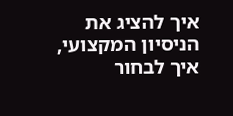איך להציג את הניסיון המקצועי, איך לבחור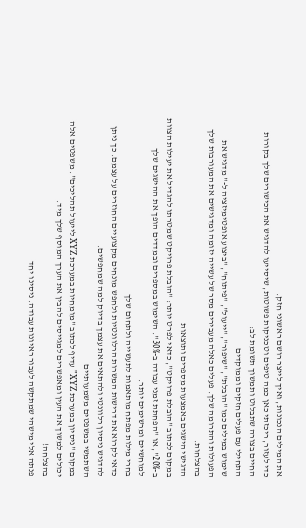את המילים הנכונות, ואיך לייצר רושם ראשוני חזק.
כדי לעזור, ריכזתי כאן כמה טיפים וטכניקות פשוטות, שיסייעו להדגיש את הכישורים שלך בקורות החיים בצורה שתבלוט ותמשוך תשומת לב:
התחילי עם פעלים חזקים וממוקדים
שימוש במילים כמו "הובלת", "שיפור", "ייעול", "פיתוח", "ביצוע אופטימיזציה ל-" מדגיש את הפעולות והתרומה שלך. פעלים כאלה מעבירים מסר של עשייה יזומה ומדגישים את המעורבות שלך בהצלחות.
הדגישי הישגים באמצעות מספרים ותוצאות
במקום לכתוב "הובלת פרויקט", כדאי לפרט יותר: "הובלת פרויקט שמטרתו להגדיל את יעילות הצוות ב-20%", או "הפחתת זמני עבודה ב-30%". השימוש במספרים ובמדדים הופך את ההישגים שלך למוחשיים ומרשימים יותר.
בחרי מילות מפתח מותאמות לתעשייה ולתחום שלך
כדאי לקרוא את דרישות המשרות הרלוונטיות ולחפש מונחים מקצועיים החוזרים על עצמם. כך ניתן להדגיש ניסיון רלוונטי ולהתאים את עצמך בדיוק למה שמחפשים.
השתמשי במשפטים משמעותיים
במקום "ניסיון במערכת XYZ" עדיף לכתוב "מומחיות במערכת XYZ לייעול תהליכים". משפטים אלה יכולים למשוך את העין ומאפשרים למגייסים להבין את הערך המוסף שלך מיד.
בהצלחה!
פנתה אלי מישהי שמתקשה לעבור ראיונות עבודה. ניסינו יחד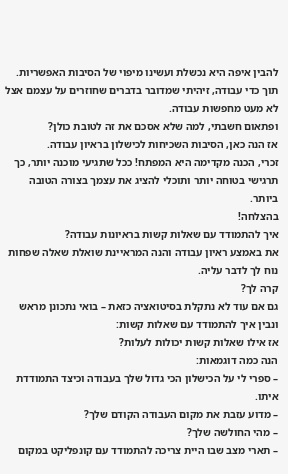להבין איפה היא נכשלת ועשינו מיפוי של הסיבות האפשריות.
תוך כדי עבודה, זיהיתי שמדובר בדברים שחוזרים על עצמם אצל לא מעט מחפשות עבודה.
ופתאום חשבתי, למה שלא אסכם את זה לטובת כולן?
אז הנה כאן, הסיבות השכיחות לכישלון בראיון עבודה.
זכרי, הכנה מקדימה היא המפתח! ככל שתגיעי מוכנה יותר, כך תרגישי בטוחה יותר ותוכלי להציג את עצמך בצורה הטובה ביותר.
בהצלחה!
איך להתמודד עם שאלות קשות בראיונות עבודה?
את באמצע ראיון עבודה והנה המראיינת שואלת שאלה שפחות נוח לך לדבר עליה.
קרה לך?
גם אם עוד לא נתקלת בסיטואציה כזאת – בואי נתכונן מראש ונבין איך להתמודד עם שאלות קשות:
אז אילו שאלות קשות יכולות לעלות?
הנה כמה דוגמאות:
– ספרי לי על הכישלון הכי גדול שלך בעבודה וכיצד התמודדת איתו.
– מדוע עזבת את מקום העבודה הקודם שלך?
– מהי החולשה שלך?
– תארי מצב שבו היית צריכה להתמודד עם קונפליקט במקום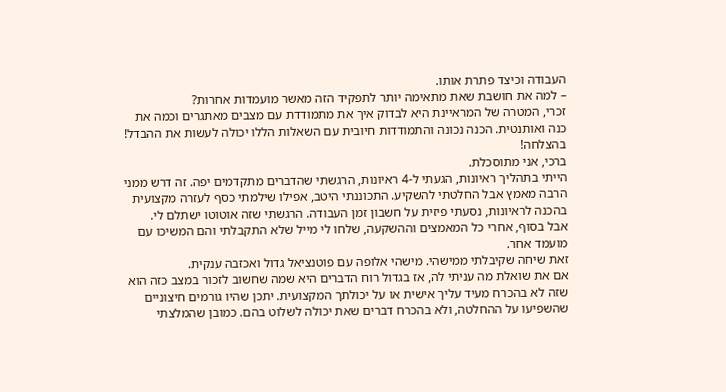העבודה וכיצד פתרת אותו.
– למה את חושבת שאת מתאימה יותר לתפקיד הזה מאשר מועמדות אחרות?
זכרי, המטרה של המראיינת היא לבדוק איך את מתמודדת עם מצבים מאתגרים וכמה את כנה ואותנטית. הכנה נכונה והתמודדות חיובית עם השאלות הללו יכולה לעשות את ההבדל!
בהצלחה!
ברכי, אני מתוסכלת.
הייתי בתהליך ראיונות, הגעתי ל-4 ראיונות, הרגשתי שהדברים מתקדמים יפה. זה דרש ממני הרבה מאמץ אבל החלטתי להשקיע. התכוננתי היטב, אפילו שילמתי כסף לעזרה מקצועית בהכנה לראיונות, נסעתי פיזית על חשבון זמן העבודה. הרגשתי שזה אוטוטו ישתלם לי.
אבל בסוף, אחרי כל המאמצים וההשקעה, שלחו לי מייל שלא התקבלתי והם המשיכו עם מועמד אחר.
זאת שיחה שקיבלתי ממישהי. מישהי אלופה עם פוטנציאל גדול ואכזבה ענקית.
אם את שואלת מה עניתי לה, אז בגדול רוח הדברים היא שמה שחשוב לזכור במצב כזה הוא שזה לא בהכרח מעיד עליך אישית או על יכולתך המקצועית. יתכן שהיו גורמים חיצוניים שהשפיעו על ההחלטה, ולא בהכרח דברים שאת יכולה לשלוט בהם. כמובן שהמלצתי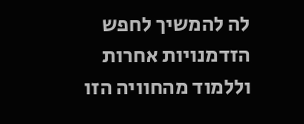לה להמשיך לחפש הזדמנויות אחרות וללמוד מהחוויה הזו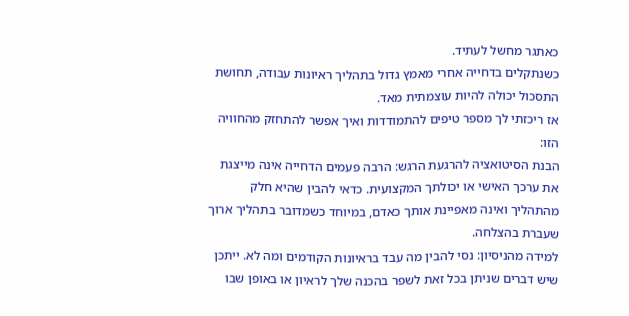כאתגר מחשל לעתיד.
כשנתקלים בדחייה אחרי מאמץ גדול בתהליך ראיונות עבודה, תחושת התסכול יכולה להיות עוצמתית מאד.
אז ריכזתי לך מספר טיפים להתמודדות ואיך אפשר להתחזק מהחוויה הזו:
הבנת הסיטואציה להרגעת הרגש: הרבה פעמים הדחייה אינה מייצגת את ערכך האישי או יכולתך המקצועית. כדאי להבין שהיא חלק מהתהליך ואינה מאפיינת אותך כאדם, במיוחד כשמדובר בתהליך ארוך שעברת בהצלחה.
למידה מהניסיון: נסי להבין מה עבד בראיונות הקודמים ומה לא. ייתכן שיש דברים שניתן בכל זאת לשפר בהכנה שלך לראיון או באופן שבו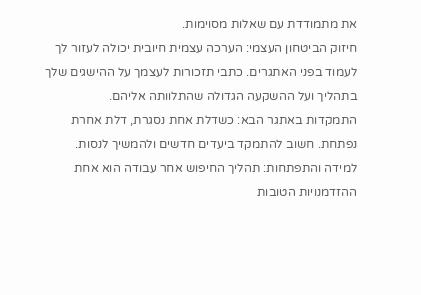את מתמודדת עם שאלות מסוימות.
חיזוק הביטחון העצמי: הערכה עצמית חיובית יכולה לעזור לך לעמוד בפני האתגרים. כתבי תזכורות לעצמך על ההישגים שלך בתהליך ועל ההשקעה הגדולה שהתלוותה אליהם.
התמקדות באתגר הבא: כשדלת אחת נסגרת, דלת אחרת נפתחת. חשוב להתמקד ביעדים חדשים ולהמשיך לנסות.
למידה והתפתחות: תהליך החיפוש אחר עבודה הוא אחת ההזדמנויות הטובות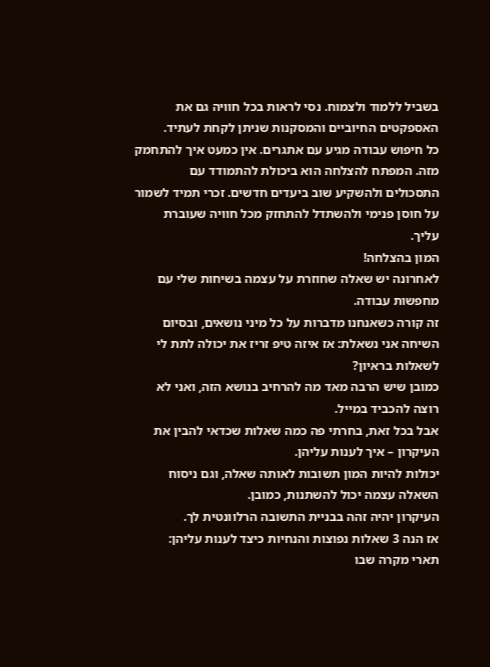בשביל ללמוד ולצמוח. נסי לראות בכל חוויה גם את האספקטים החיוביים והמסקנות שניתן לקחת לעתיד.
כל חיפוש עבודה מגיע עם אתגרים. אין כמעט איך להתחמק מזה. המפתח להצלחה הוא ביכולת להתמודד עם התסכולים ולהשקיע שוב ביעדים חדשים. זכרי תמיד לשמור על חוסן פנימי ולהשתדל להתחזק מכל חוויה שעוברת עליך.
המון בהצלחה!
לאחרונה יש שאלה שחוזרת על עצמה בשיחות שלי עם מחפשות עבודה.
זה קורה כשאנחנו מדברות על כל מיני נושאים, ובסיום השיחה אני נשאלת: אז איזה טיפ זריז את יכולה לתת לי לשאלות בראיון?
כמובן שיש הרבה מאד מה להרחיב בנושא הזה, ואני לא רוצה להכביד במייל.
אבל בכל זאת, בחרתי פה כמה שאלות שכדאי להבין את העיקרון – איך לענות עליהן.
יכולות להיות המון תשובות לאותה שאלה, וגם ניסוח השאלה עצמה יכול להשתנות, כמובן.
העיקרון יהיה זהה בבניית התשובה הרלוונטית לך.
אז הנה 3 שאלות נפוצות והנחיות כיצד לענות עליהן:
תארי מקרה שבו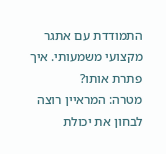התמודדת עם אתגר מקצועי משמעותי. איך פתרת אותו?
מטרה: המראיין רוצה לבחון את יכולת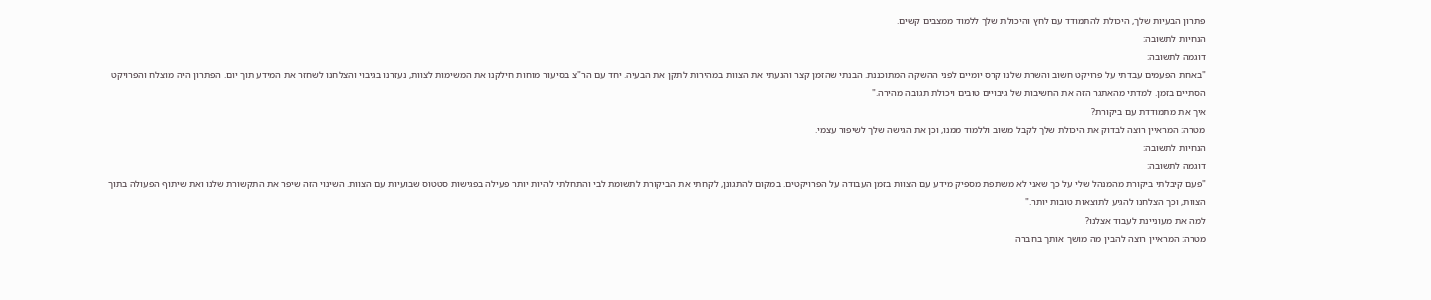פתרון הבעיות שלך, היכולת להתמודד עם לחץ והיכולת שלך ללמוד ממצבים קשים.
הנחיות לתשובה:
דוגמה לתשובה:
"באחת הפעמים עבדתי על פרויקט חשוב והשרת שלנו קרס יומיים לפני ההשקה המתוכננת. הבנתי שהזמן קצר והנעתי את הצוות במהירות לתקן את הבעיה. יחד עם הר"צ בסיעור מוחות חילקנו את המשימות לצוות, נעזרנו בגיבוי והצלחנו לשחזר את המידע תוך יום. הפתרון היה מוצלח והפרויקט הסתיים בזמן. למדתי מהאתגר הזה את החשיבות של גיבויים טובים ויכולת תגובה מהירה."
איך את מתמודדת עם ביקורת?
מטרה: המראיין רוצה לבדוק את היכולת שלך לקבל משוב וללמוד ממנו, וכן את הגישה שלך לשיפור עצמי.
הנחיות לתשובה:
דוגמה לתשובה:
"פעם קיבלתי ביקורת מהמנהל שלי על כך שאני לא משתפת מספיק מידע עם הצוות בזמן העבודה על הפרויקטים. במקום להתגונן, לקחתי את הביקורת לתשומת לבי והתחלתי להיות יותר פעילה בפגישות סטטוס שבועיות עם הצוות. השינוי הזה שיפר את התקשורת שלנו ואת שיתוף הפעולה בתוך הצוות, וכך הצלחנו להגיע לתוצאות טובות יותר."
למה את מעוניינת לעבוד אצלנו?
מטרה: המראיין רוצה להבין מה מושך אותך בחברה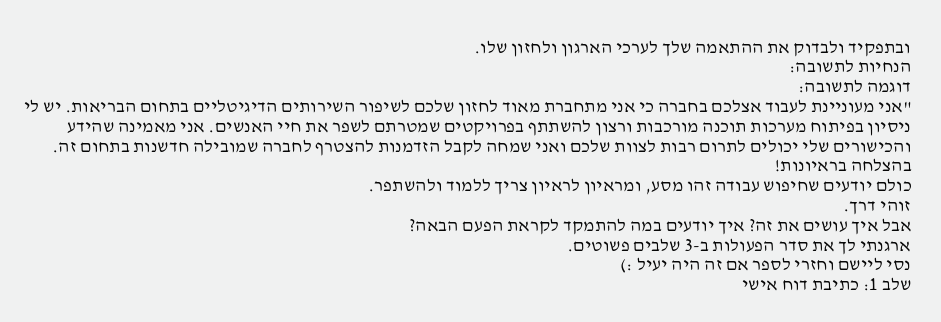ובתפקיד ולבדוק את ההתאמה שלך לערכי הארגון ולחזון שלו.
הנחיות לתשובה:
דוגמה לתשובה:
"אני מעוניינת לעבוד אצלכם בחברה כי אני מתחברת מאוד לחזון שלכם לשיפור השירותים הדיגיטליים בתחום הבריאות. יש לי ניסיון בפיתוח מערכות תוכנה מורכבות ורצון להשתתף בפרויקטים שמטרתם לשפר את חיי האנשים. אני מאמינה שהידע והכישורים שלי יכולים לתרום רבות לצוות שלכם ואני שמחה לקבל הזדמנות להצטרף לחברה שמובילה חדשנות בתחום זה.
בהצלחה בראיונות!
כולם יודעים שחיפוש עבודה זהו מסע, ומראיון לראיון צריך ללמוד ולהשתפר.
זוהי דרך.
אבל איך עושים את זה? איך יודעים במה להתמקד לקראת הפעם הבאה?
ארגנתי לך את סדר הפעולות ב-3 שלבים פשוטים.
נסי ליישם וחזרי לספר אם זה היה יעיל :)
שלב 1: כתיבת דוח אישי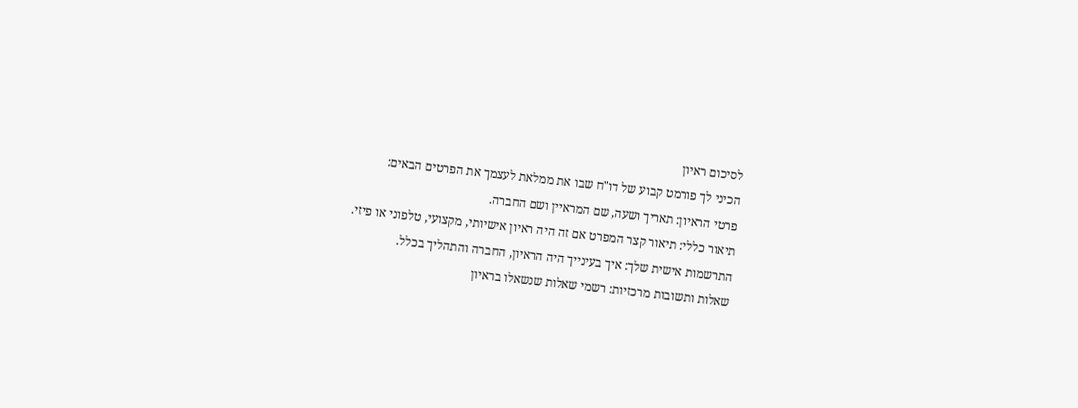לסיכום ראיון
הכיני לך פורמט קבוע של דו"ח שבו את ממלאת לעצמך את הפרטים הבאים:
פרטי הראיון: תאריך ושעה, שם המראיין ושם החברה.
תיאור כללי: תיאור קצר המפרט אם זה היה ראיון אישיותי, מקצועי, טלפוני או פיזי.
התרשמות אישית שלך: איך בעינייך היה הראיון, החברה והתהליך בכלל.
שאלות ותשובות מרכזיות: רשמי שאלות שנשאלו בראיון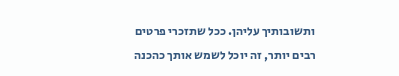ותשובותיך עליהן. ככל שתזכרי פרטים רבים יותר, זה יוכל לשמש אותך כהכנה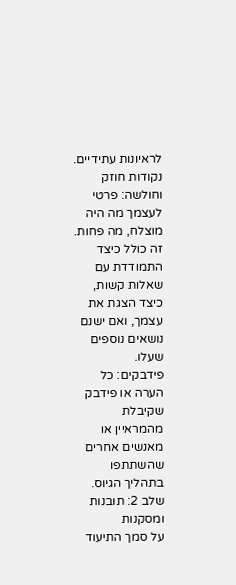לראיונות עתידיים.
נקודות חוזק וחולשה: פרטי לעצמך מה היה מוצלח, מה פחות. זה כולל כיצד התמודדת עם שאלות קשות, כיצד הצגת את עצמך, ואם ישנם נושאים נוספים שעלו.
פידבקים: כל הערה או פידבק שקיבלת מהמראיין או מאנשים אחרים שהשתתפו בתהליך הגיוס.
שלב 2: תובנות ומסקנות
על סמך התיעוד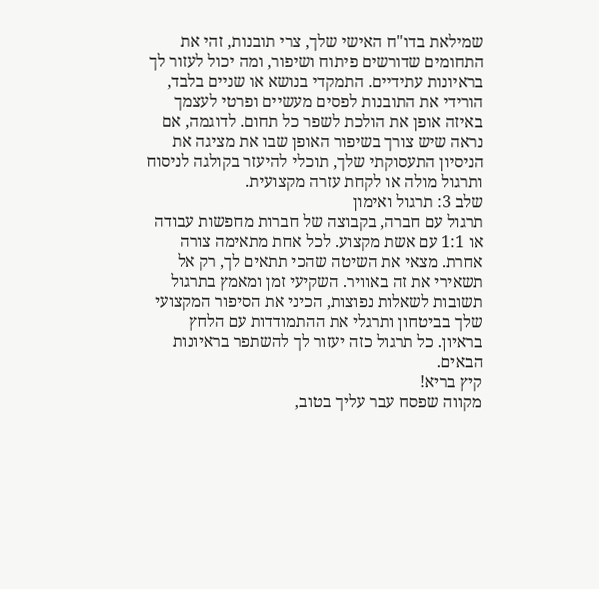שמילאת בדו"ח האישי שלך, צרי תובנות, זהי את התחומים שדורשים פיתוח ושיפור, ומה יכול לעזור לך בראיונות עתידיים. התמקדי בנושא או שניים בלבד, הורידי את התובנות לפסים מעשיים ופרטי לעצמך באיזה אופן את הולכת לשפר כל תחום. לדוגמה, אם נראה שיש צורך בשיפור האופן שבו את מציגה את הניסיון התעסוקתי שלך, תוכלי להיעזר בקולגה לניסוח ותרגול מולה או לקחת עזרה מקצועית.
שלב 3: תרגול ואימון
תרגול עם חברה, בקבוצה של חברות מחפשות עבודה או 1:1 עם אשת מקצוע. לכל אחת מתאימה צורה אחרת. מצאי את השיטה שהכי תתאים לך, רק אל תשאירי את זה באוויר. השקיעי זמן ומאמץ בתרגול תשובות לשאלות נפוצות, הכיני את הסיפור המקצועי שלך בביטחון ותרגלי את ההתמודדות עם הלחץ בראיון. כל תרגול כזה יעזור לך להשתפר בראיונות הבאים.
קיץ בריא!
מקווה שפסח עבר עליך בטוב,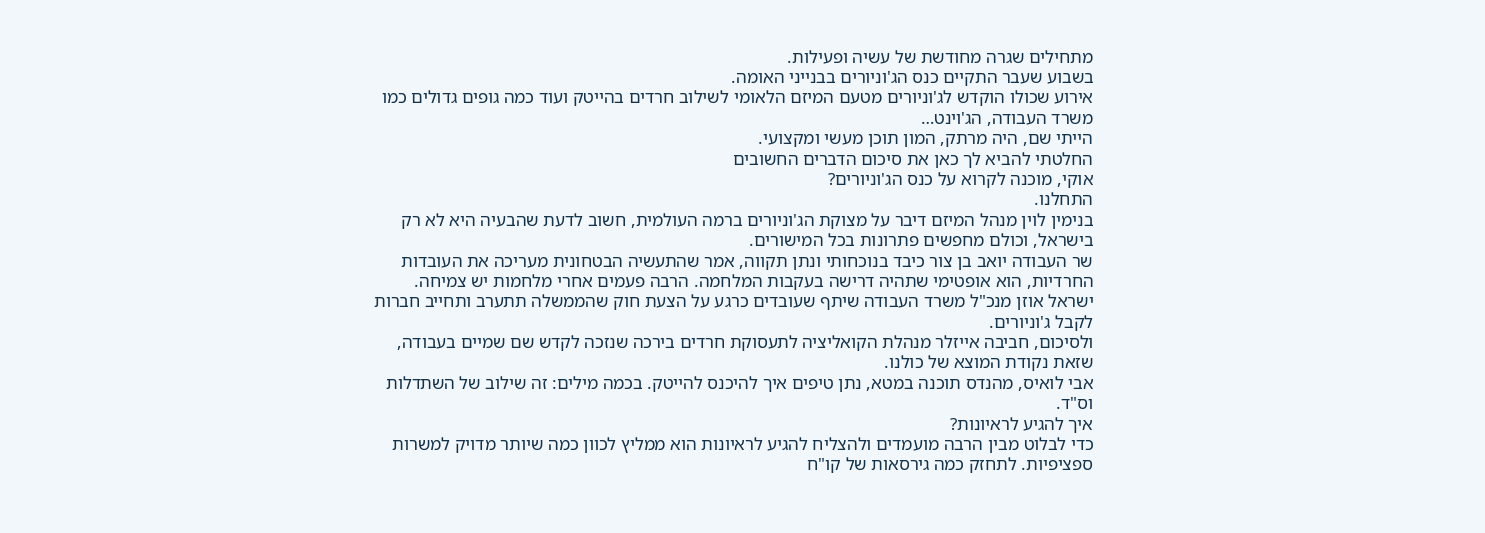מתחילים שגרה מחודשת של עשיה ופעילות.
בשבוע שעבר התקיים כנס הג'וניורים בבנייני האומה.
אירוע שכולו הוקדש לג'וניורים מטעם המיזם הלאומי לשילוב חרדים בהייטק ועוד כמה גופים גדולים כמו משרד העבודה, הג'וינט…
הייתי שם, היה מרתק, המון תוכן מעשי ומקצועי.
החלטתי להביא לך כאן את סיכום הדברים החשובים
אוקי, מוכנה לקרוא על כנס הג'וניורים?
התחלנו.
בנימין לוין מנהל המיזם דיבר על מצוקת הג'וניורים ברמה העולמית, חשוב לדעת שהבעיה היא לא רק בישראל, וכולם מחפשים פתרונות בכל המישורים.
שר העבודה יואב בן צור כיבד בנוכחותי ונתן תקווה, אמר שהתעשיה הבטחונית מעריכה את העובדות החרדיות, הוא אופטימי שתהיה דרישה בעקבות המלחמה. הרבה פעמים אחרי מלחמות יש צמיחה.
ישראל אוזן מנכ"ל משרד העבודה שיתף שעובדים כרגע על הצעת חוק שהממשלה תתערב ותחייב חברות לקבל ג'וניורים.
ולסיכום, חביבה אייזלר מנהלת הקואליציה לתעסוקת חרדים בירכה שנזכה לקדש שם שמיים בעבודה, שזאת נקודת המוצא של כולנו.
אבי לואיס, מהנדס תוכנה במטא, נתן טיפים איך להיכנס להייטק. בכמה מילים: זה שילוב של השתדלות וס"ד.
איך להגיע לראיונות?
כדי לבלוט מבין הרבה מועמדים ולהצליח להגיע לראיונות הוא ממליץ לכוון כמה שיותר מדויק למשרות ספציפיות. לתחזק כמה גירסאות של קו"ח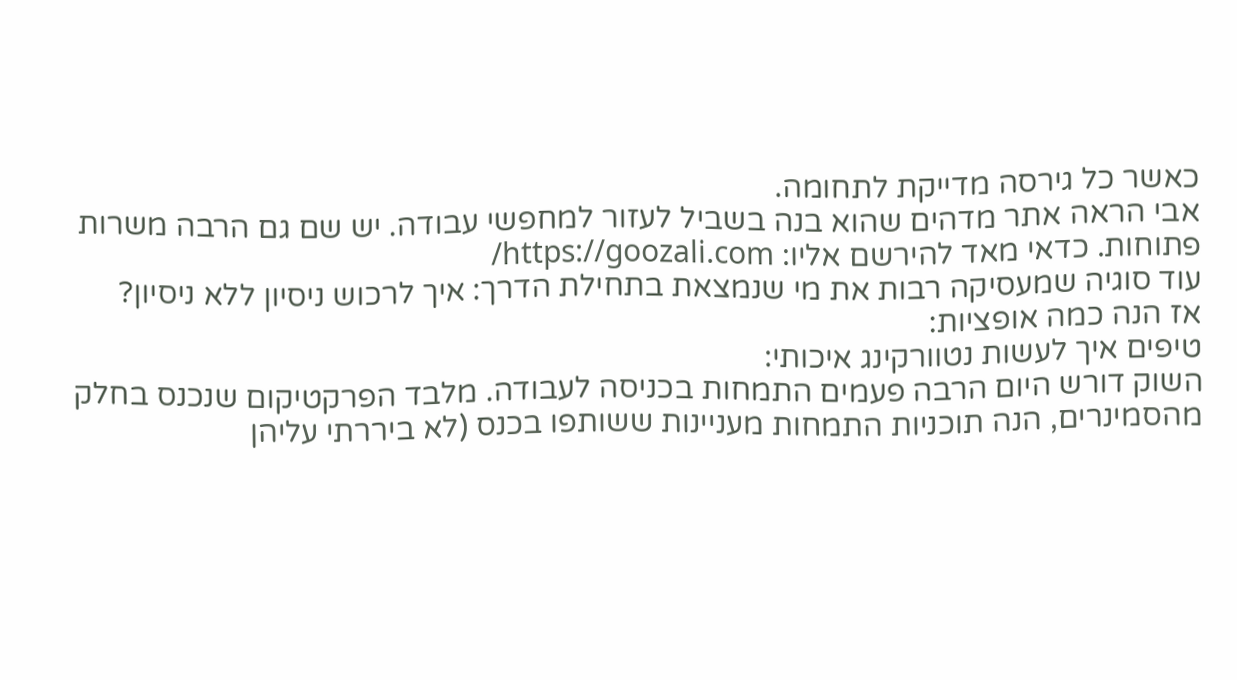כאשר כל גירסה מדייקת לתחומה.
אבי הראה אתר מדהים שהוא בנה בשביל לעזור למחפשי עבודה. יש שם גם הרבה משרות פתוחות. כדאי מאד להירשם אליו: https://goozali.com/
עוד סוגיה שמעסיקה רבות את מי שנמצאת בתחילת הדרך: איך לרכוש ניסיון ללא ניסיון?
אז הנה כמה אופציות:
טיפים איך לעשות נטוורקינג איכותי:
השוק דורש היום הרבה פעמים התמחות בכניסה לעבודה. מלבד הפרקטיקום שנכנס בחלק מהסמינרים, הנה תוכניות התמחות מעניינות ששותפו בכנס (לא ביררתי עליהן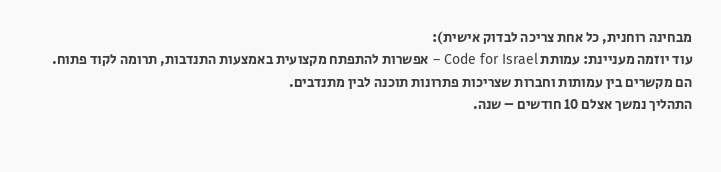מבחינה רוחנית, כל אחת צריכה לבדוק אישית):
עוד יוזמה מעניינת: עמותת Code for Israel – אפשרות להתפתח מקצועית באמצעות התנדבות, תרומה לקוד פתוח.
הם מקשרים בין עמותות וחברות שצריכות פתרונות תוכנה לבין מתנדבים.
התהליך נמשך אצלם 10 חודשים – שנה.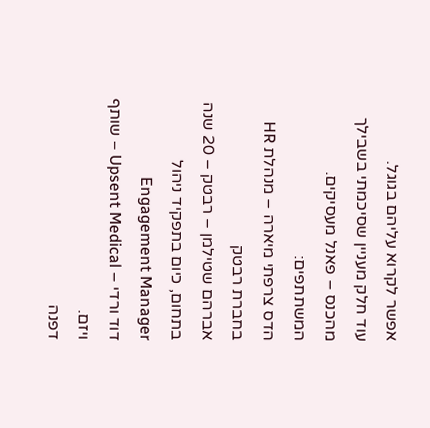אפשר לקרוא עליהם בגוגל.
עוד חלק מעניין שסיכמתי בשבילך מהכנס – פאנל מעסיקים.
המשתתפים:
הדס צרפתי מיארה – מנהלת HR בחברת רבטק
אברהם שטילמן – רבטק – 20 שנה בתחום, כיום בתפקיד ניהול Engagement Manager
דוד ורדי – Upsent Medical – שותף ויזם.
דפנה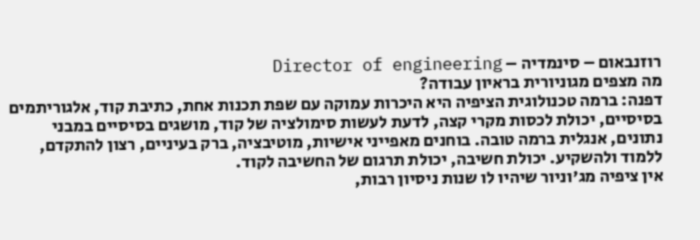רוזנבאום – סינמדיה – Director of engineering
מה מצפים מגוניורית בראיון עבודה?
דפנה: ברמה טכנולוגית הציפיה היא היכרות עמוקה עם שפת תכנות אחת, כתיבת קוד, אלגוריתמים בסיסיים, יכולת לכסות מקרי קצה, לדעת לעשות סימולציה של קוד, מושגים בסיסיים במבני נתונים, אנגלית ברמה טובה. בוחנים מאפייני אישיות, מוטיבציה, ברק בעיניים, רצון להתקדם, ללמוד ולהשקיע. יכולת חשיבה, יכולת תרגום של החשיבה לקוד.
אין ציפיה מג'וניור שיהיו לו שנות ניסיון רבות,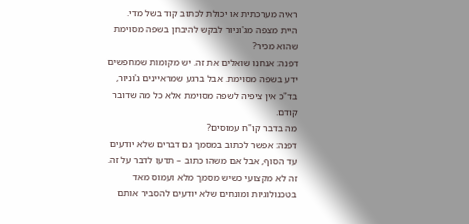ראיה מערכתית או יכולת לכתוב קוד בשל מדי.
היית מצפה מג'וניור לבקש להיבחן בשפה מסוימת שהוא מכיר?
דפנה: אנחנו שואלים את זה. יש מקומות שמחפשים ידע בשפה מסוימת. אבל ברגע שמראיינים ג'וניור, בד"כ אין ציפיה לשפה מסוימת אלא כל מה שדובר קודם.
מה בדבר קו"ח עמוסים?
דפנה: אפשר לכתוב במסמך גם דברים שלא יודעים עד הסוף, אבל אם משהו כתוב – תדעו לדבר על זה. זה לא מקצועי כשיש מסמך מלא ועמוס מאד בטכנולוגיות ומונחים שלא יודעים להסביר אותם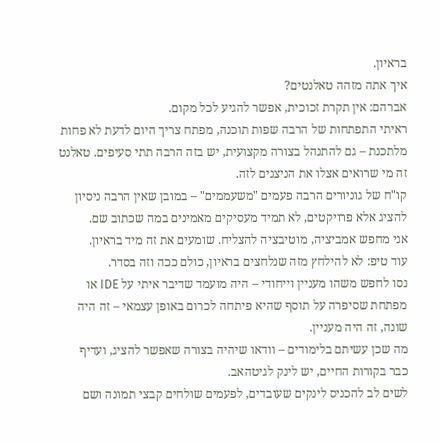בראיון.
איך אתה מזהה טאלנטים?
אברהם: אין תקרת זכוכית, אפשר להגיע לכל מקום.
ראיתי התפתחות של הרבה שפות תוכנה, מפתח צריך היום לדעת לא פחות מלתכנת – גם להתנהל בצורה מקצועית, יש בזה הרבה תתי סעיפים. טאלנט זה מי שרואים אצלו את הניצנים לזה.
קו"ח של גוניורים הרבה פעמים "משעממים" – במובן שאין הרבה ניסיון להציג אלא פרויקטים, לא תמיד מעסיקים מאמינים במה שכתוב שם.
אני מחפש אמביציה, מוטיבציה להצליח. שומעים את זה מיד בראיון.
עוד טיפ: לא להילחץ מזה שנלחצים בראיון, כולם ככה וזה בסדר.
נסו לחפש משהו מעניין וייחודי – היה מועמד שדיבר איתי על IDE או מפתחת שסיפרה על תוסף שהיא פיתחה לכרום באופן עצמאי – זה היה שונה, זה היה מעניין.
מה שכן עשיתם בלימודים – וודאו שיהיה בצורה שאפשר להציג, ועדיף כבר בקורות החיים, יש לינק לגיטהאב.
לשים לב להכניס לינקים שעובדים, לפעמים שולחים קבצי תמונה ושם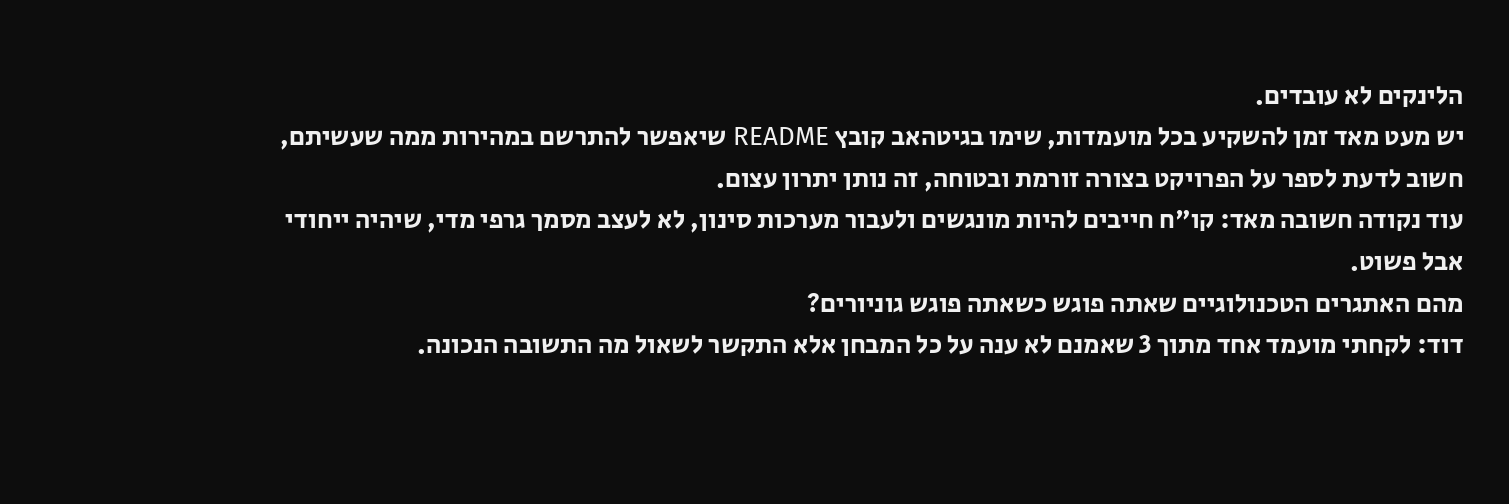הלינקים לא עובדים.
יש מעט מאד זמן להשקיע בכל מועמדות, שימו בגיטהאב קובץ README שיאפשר להתרשם במהירות ממה שעשיתם, חשוב לדעת לספר על הפרויקט בצורה זורמת ובטוחה, זה נותן יתרון עצום.
עוד נקודה חשובה מאד: קו"ח חייבים להיות מונגשים ולעבור מערכות סינון, לא לעצב מסמך גרפי מדי, שיהיה ייחודי אבל פשוט.
מהם האתגרים הטכנולוגיים שאתה פוגש כשאתה פוגש גוניורים?
דוד: לקחתי מועמד אחד מתוך 3 שאמנם לא ענה על כל המבחן אלא התקשר לשאול מה התשובה הנכונה.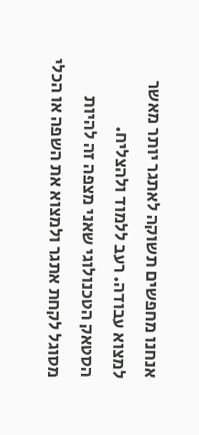אנחנו מחפשים תשוקה לאתגר יותר מאשר למצוא עבודה. רעב ללמוד ולהצליח.
הסטאק הטכנולוגי שאני מצפה זה להיות מסוגל לקחת אתגר ולמצוא את השפה או הכלי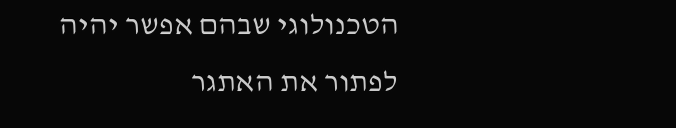הטכנולוגי שבהם אפשר יהיה לפתור את האתגר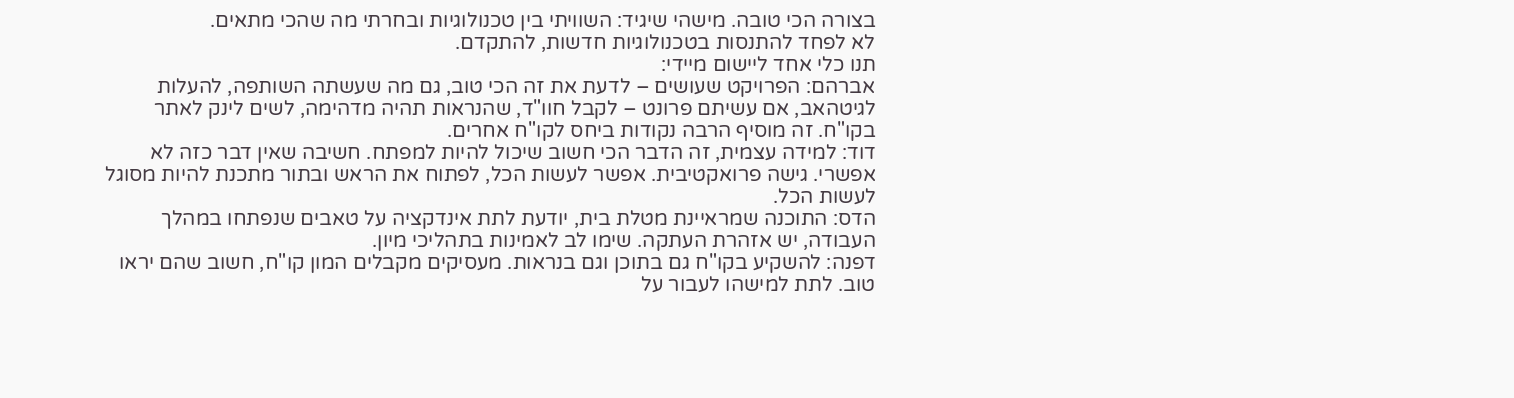בצורה הכי טובה. מישהי שיגיד: השוויתי בין טכנולוגיות ובחרתי מה שהכי מתאים.
לא לפחד להתנסות בטכנולוגיות חדשות, להתקדם.
תנו כלי אחד ליישום מיידי:
אברהם: הפרויקט שעושים – לדעת את זה הכי טוב, גם מה שעשתה השותפה, להעלות לגיטהאב, אם עשיתם פרונט – לקבל חוו"ד, שהנראות תהיה מדהימה, לשים לינק לאתר בקו"ח. זה מוסיף הרבה נקודות ביחס לקו"ח אחרים.
דוד: למידה עצמית, זה הדבר הכי חשוב שיכול להיות למפתח. חשיבה שאין דבר כזה לא אפשרי. גישה פרואקטיבית. אפשר לעשות הכל, לפתוח את הראש ובתור מתכנת להיות מסוגל לעשות הכל.
הדס: התוכנה שמראיינת מטלת בית, יודעת לתת אינדקציה על טאבים שנפתחו במהלך העבודה, יש אזהרת העתקה. שימו לב לאמינות בתהליכי מיון.
דפנה: להשקיע בקו"ח גם בתוכן וגם בנראות. מעסיקים מקבלים המון קו"ח, חשוב שהם יראו טוב. לתת למישהו לעבור על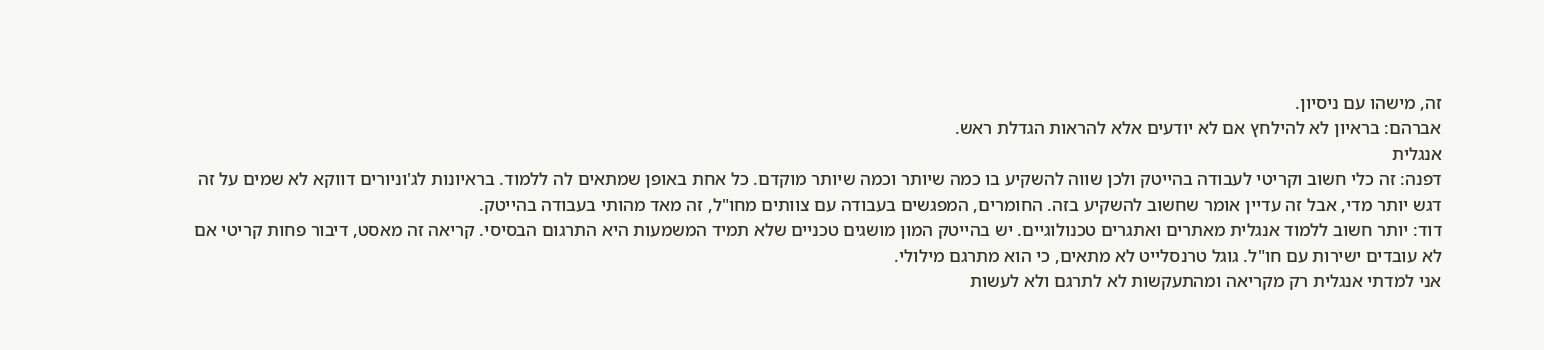זה, מישהו עם ניסיון.
אברהם: בראיון לא להילחץ אם לא יודעים אלא להראות הגדלת ראש.
אנגלית
דפנה: זה כלי חשוב וקריטי לעבודה בהייטק ולכן שווה להשקיע בו כמה שיותר וכמה שיותר מוקדם. כל אחת באופן שמתאים לה ללמוד. בראיונות לג'וניורים דווקא לא שמים על זה דגש יותר מדי, אבל זה עדיין אומר שחשוב להשקיע בזה. החומרים, המפגשים בעבודה עם צוותים מחו"ל, זה מאד מהותי בעבודה בהייטק.
דוד: יותר חשוב ללמוד אנגלית מאתרים ואתגרים טכנולוגיים. יש בהייטק המון מושגים טכניים שלא תמיד המשמעות היא התרגום הבסיסי. קריאה זה מאסט, דיבור פחות קריטי אם לא עובדים ישירות עם חו"ל. גוגל טרנסלייט לא מתאים, כי הוא מתרגם מילולי.
אני למדתי אנגלית רק מקריאה ומהתעקשות לא לתרגם ולא לעשות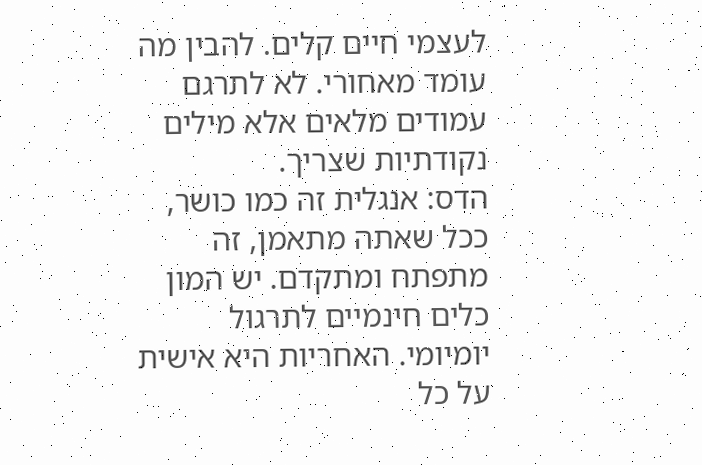לעצמי חיים קלים. להבין מה עומד מאחורי. לא לתרגם עמודים מלאים אלא מילים נקודתיות שצריך.
הדס: אנגלית זה כמו כושר, ככל שאתה מתאמן, זה מתפתח ומתקדם. יש המון כלים חינמיים לתרגול יומיומי. האחריות היא אישית על כל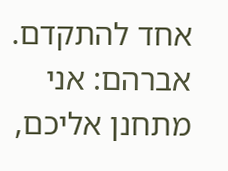אחד להתקדם.
אברהם: אני מתחנן אליכם,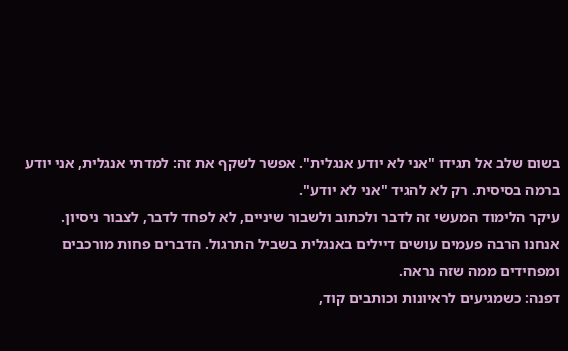בשום שלב אל תגידו "אני לא יודע אנגלית". אפשר לשקף את זה: למדתי אנגלית, אני יודע ברמה בסיסית. רק לא להגיד "אני לא יודע".
עיקר הלימוד המעשי זה לדבר ולכתוב ולשבור שיניים, לא לפחד לדבר, לצבור ניסיון.
אנחנו הרבה פעמים עושים דיילים באנגלית בשביל התרגול. הדברים פחות מורכבים ומפחידים ממה שזה נראה.
דפנה: כשמגיעים לראיונות וכותבים קוד,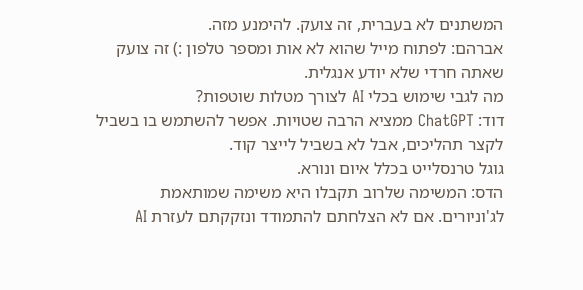המשתנים לא בעברית, זה צועק. להימנע מזה.
אברהם: לפתוח מייל שהוא לא אות ומספר טלפון :) זה צועק שאתה חרדי שלא יודע אנגלית.
מה לגבי שימוש בכלי AI לצורך מטלות שוטפות?
דוד: ChatGPT ממציא הרבה שטויות. אפשר להשתמש בו בשביל לקצר תהליכים, אבל לא בשביל לייצר קוד.
גוגל טרנסלייט בכלל איום ונורא.
הדס: המשימה שלרוב תקבלו היא משימה שמותאמת לג'וניורים. אם לא הצלחתם להתמודד ונזקקתם לעזרת AI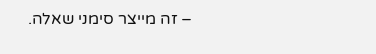– זה מייצר סימני שאלה.